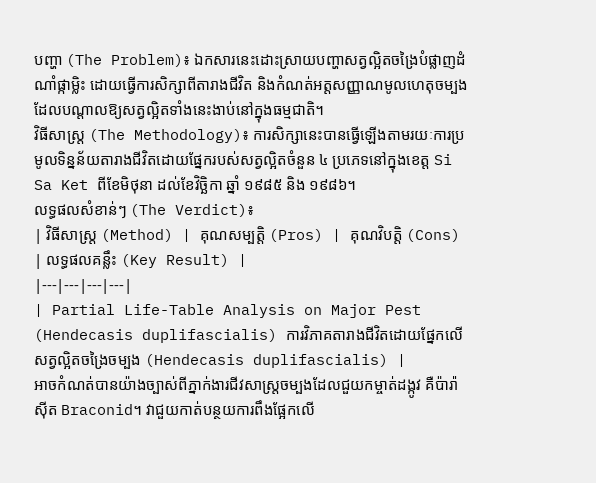បញ្ហា (The Problem)៖ ឯកសារនេះដោះស្រាយបញ្ហាសត្វល្អិតចង្រៃបំផ្លាញដំណាំផ្កាម្លិះ ដោយធ្វើការសិក្សាពីតារាងជីវិត និងកំណត់អត្តសញ្ញាណមូលហេតុចម្បងដែលបណ្តាលឱ្យសត្វល្អិតទាំងនេះងាប់នៅក្នុងធម្មជាតិ។
វិធីសាស្ត្រ (The Methodology)៖ ការសិក្សានេះបានធ្វើឡើងតាមរយៈការប្រមូលទិន្នន័យតារាងជីវិតដោយផ្នែករបស់សត្វល្អិតចំនួន ៤ ប្រភេទនៅក្នុងខេត្ត Si Sa Ket ពីខែមិថុនា ដល់ខែវិច្ឆិកា ឆ្នាំ ១៩៨៥ និង ១៩៨៦។
លទ្ធផលសំខាន់ៗ (The Verdict)៖
| វិធីសាស្ត្រ (Method) | គុណសម្បត្តិ (Pros) | គុណវិបត្តិ (Cons) | លទ្ធផលគន្លឹះ (Key Result) |
|---|---|---|---|
| Partial Life-Table Analysis on Major Pest (Hendecasis duplifascialis) ការវិភាគតារាងជីវិតដោយផ្នែកលើសត្វល្អិតចង្រៃចម្បង (Hendecasis duplifascialis) |
អាចកំណត់បានយ៉ាងច្បាស់ពីភ្នាក់ងារជីវសាស្រ្តចម្បងដែលជួយកម្ចាត់ដង្កូវ គឺប៉ារ៉ាស៊ីត Braconid។ វាជួយកាត់បន្ថយការពឹងផ្អែកលើ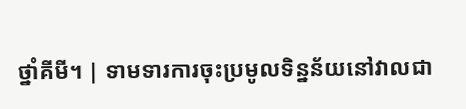ថ្នាំគីមី។ | ទាមទារការចុះប្រមូលទិន្នន័យនៅវាលជា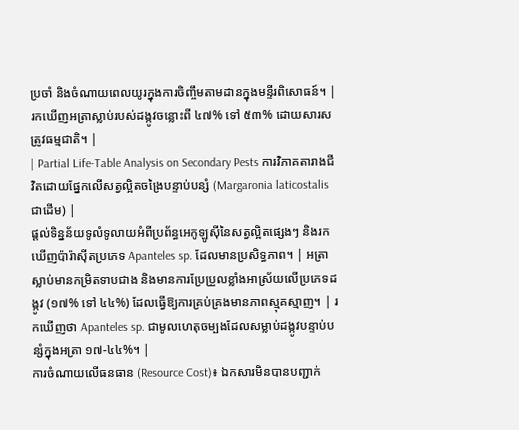ប្រចាំ និងចំណាយពេលយូរក្នុងការចិញ្ចឹមតាមដានក្នុងមន្ទីរពិសោធន៍។ | រកឃើញអត្រាស្លាប់របស់ដង្កូវចន្លោះពី ៤៧% ទៅ ៥៣% ដោយសារសត្រូវធម្មជាតិ។ |
| Partial Life-Table Analysis on Secondary Pests ការវិភាគតារាងជីវិតដោយផ្នែកលើសត្វល្អិតចង្រៃបន្ទាប់បន្សំ (Margaronia laticostalis ជាដើម) |
ផ្តល់ទិន្នន័យទូលំទូលាយអំពីប្រព័ន្ធអេកូឡូស៊ីនៃសត្វល្អិតផ្សេងៗ និងរកឃើញប៉ារ៉ាស៊ីតប្រភេទ Apanteles sp. ដែលមានប្រសិទ្ធភាព។ | អត្រាស្លាប់មានកម្រិតទាបជាង និងមានការប្រែប្រួលខ្លាំងអាស្រ័យលើប្រភេទដង្កូវ (១៧% ទៅ ៤៤%) ដែលធ្វើឱ្យការគ្រប់គ្រងមានភាពស្មុគស្មាញ។ | រកឃើញថា Apanteles sp. ជាមូលហេតុចម្បងដែលសម្លាប់ដង្កូវបន្ទាប់បន្សំក្នុងអត្រា ១៧-៤៤%។ |
ការចំណាយលើធនធាន (Resource Cost)៖ ឯកសារមិនបានបញ្ជាក់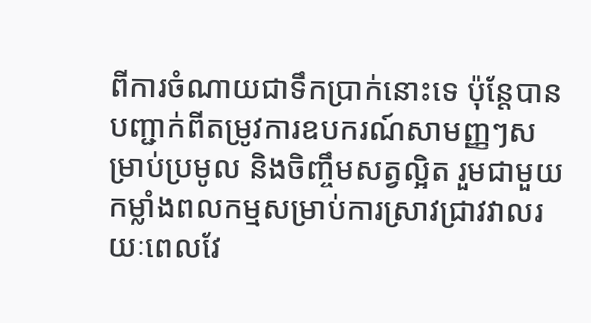ពីការចំណាយជាទឹកប្រាក់នោះទេ ប៉ុន្តែបានបញ្ជាក់ពីតម្រូវការឧបករណ៍សាមញ្ញៗសម្រាប់ប្រមូល និងចិញ្ចឹមសត្វល្អិត រួមជាមួយកម្លាំងពលកម្មសម្រាប់ការស្រាវជ្រាវវាលរយៈពេលវែ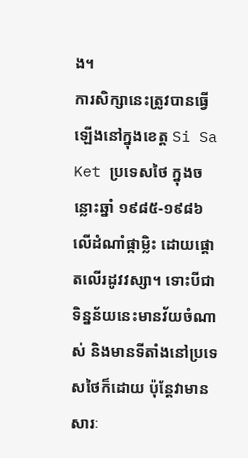ង។
ការសិក្សានេះត្រូវបានធ្វើឡើងនៅក្នុងខេត្ត Si Sa Ket ប្រទេសថៃ ក្នុងចន្លោះឆ្នាំ ១៩៨៥-១៩៨៦ លើដំណាំផ្កាម្លិះ ដោយផ្តោតលើរដូវវស្សា។ ទោះបីជាទិន្នន័យនេះមានវ័យចំណាស់ និងមានទីតាំងនៅប្រទេសថៃក៏ដោយ ប៉ុន្តែវាមានសារៈ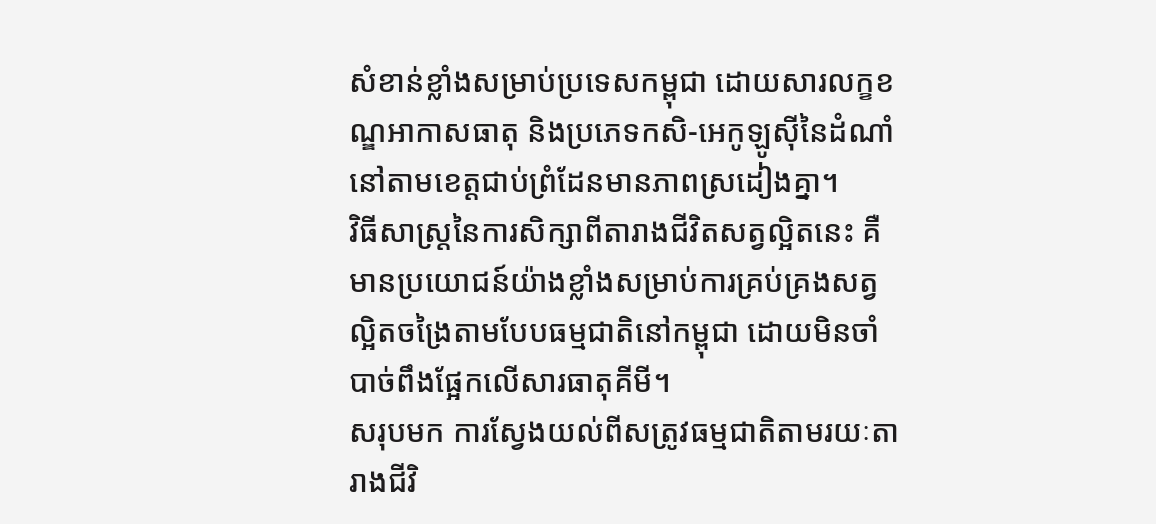សំខាន់ខ្លាំងសម្រាប់ប្រទេសកម្ពុជា ដោយសារលក្ខខណ្ឌអាកាសធាតុ និងប្រភេទកសិ-អេកូឡូស៊ីនៃដំណាំនៅតាមខេត្តជាប់ព្រំដែនមានភាពស្រដៀងគ្នា។
វិធីសាស្ត្រនៃការសិក្សាពីតារាងជីវិតសត្វល្អិតនេះ គឺមានប្រយោជន៍យ៉ាងខ្លាំងសម្រាប់ការគ្រប់គ្រងសត្វល្អិតចង្រៃតាមបែបធម្មជាតិនៅកម្ពុជា ដោយមិនចាំបាច់ពឹងផ្អែកលើសារធាតុគីមី។
សរុបមក ការស្វែងយល់ពីសត្រូវធម្មជាតិតាមរយៈតារាងជីវិ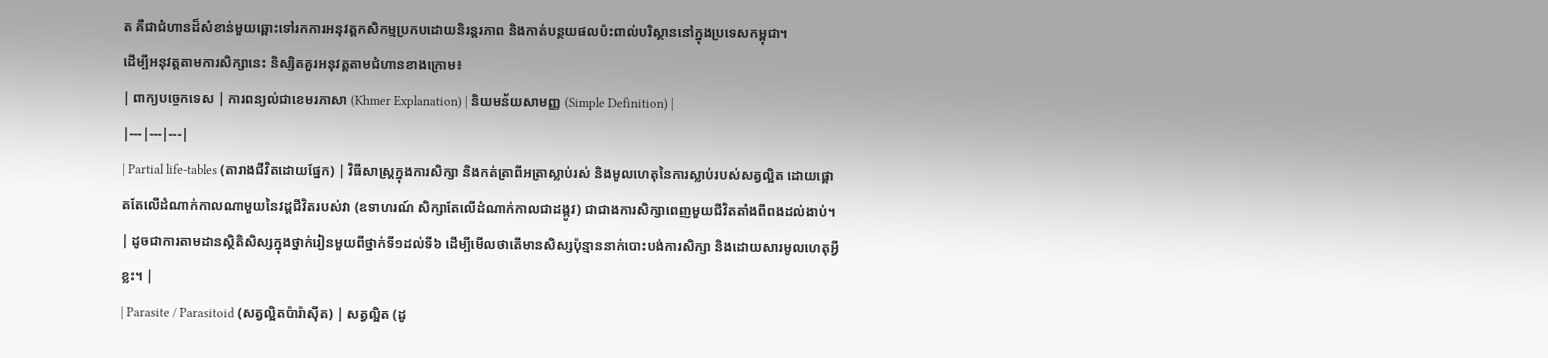ត គឺជាជំហានដ៏សំខាន់មួយឆ្ពោះទៅរកការអនុវត្តកសិកម្មប្រកបដោយនិរន្តរភាព និងកាត់បន្ថយផលប៉ះពាល់បរិស្ថាននៅក្នុងប្រទេសកម្ពុជា។
ដើម្បីអនុវត្តតាមការសិក្សានេះ និស្សិតគួរអនុវត្តតាមជំហានខាងក្រោម៖
| ពាក្យបច្ចេកទេស | ការពន្យល់ជាខេមរភាសា (Khmer Explanation) | និយមន័យសាមញ្ញ (Simple Definition) |
|---|---|---|
| Partial life-tables (តារាងជីវិតដោយផ្នែក) | វិធីសាស្ត្រក្នុងការសិក្សា និងកត់ត្រាពីអត្រាស្លាប់រស់ និងមូលហេតុនៃការស្លាប់របស់សត្វល្អិត ដោយផ្តោតតែលើដំណាក់កាលណាមួយនៃវដ្តជីវិតរបស់វា (ឧទាហរណ៍ សិក្សាតែលើដំណាក់កាលជាដង្កូវ) ជាជាងការសិក្សាពេញមួយជីវិតតាំងពីពងដល់ងាប់។ | ដូចជាការតាមដានស្ថិតិសិស្សក្នុងថ្នាក់រៀនមួយពីថ្នាក់ទី១ដល់ទី៦ ដើម្បីមើលថាតើមានសិស្សប៉ុន្មាននាក់បោះបង់ការសិក្សា និងដោយសារមូលហេតុអ្វីខ្លះ។ |
| Parasite / Parasitoid (សត្វល្អិតប៉ារ៉ាស៊ីត) | សត្វល្អិត (ដូ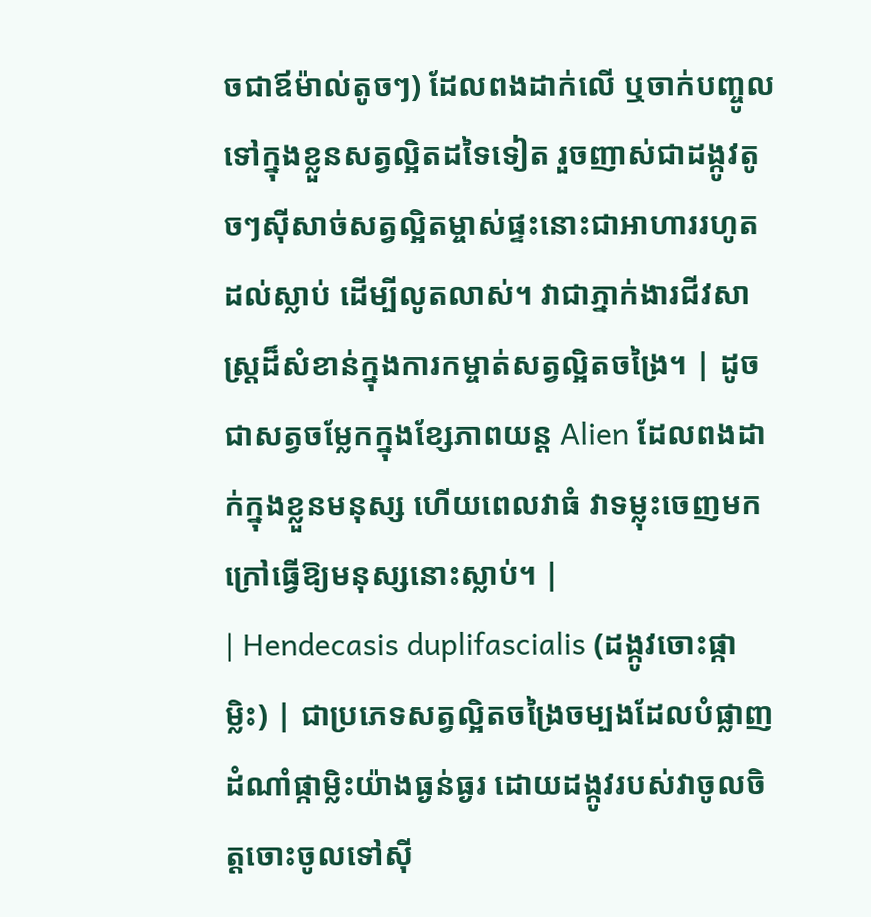ចជាឪម៉ាល់តូចៗ) ដែលពងដាក់លើ ឬចាក់បញ្ចូលទៅក្នុងខ្លួនសត្វល្អិតដទៃទៀត រួចញាស់ជាដង្កូវតូចៗស៊ីសាច់សត្វល្អិតម្ចាស់ផ្ទះនោះជាអាហាររហូតដល់ស្លាប់ ដើម្បីលូតលាស់។ វាជាភ្នាក់ងារជីវសាស្រ្តដ៏សំខាន់ក្នុងការកម្ចាត់សត្វល្អិតចង្រៃ។ | ដូចជាសត្វចម្លែកក្នុងខ្សែភាពយន្ត Alien ដែលពងដាក់ក្នុងខ្លួនមនុស្ស ហើយពេលវាធំ វាទម្លុះចេញមកក្រៅធ្វើឱ្យមនុស្សនោះស្លាប់។ |
| Hendecasis duplifascialis (ដង្កូវចោះផ្កាម្លិះ) | ជាប្រភេទសត្វល្អិតចង្រៃចម្បងដែលបំផ្លាញដំណាំផ្កាម្លិះយ៉ាងធ្ងន់ធ្ងរ ដោយដង្កូវរបស់វាចូលចិត្តចោះចូលទៅស៊ី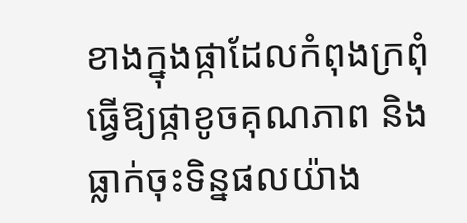ខាងក្នុងផ្កាដែលកំពុងក្រពុំ ធ្វើឱ្យផ្កាខូចគុណភាព និងធ្លាក់ចុះទិន្នផលយ៉ាង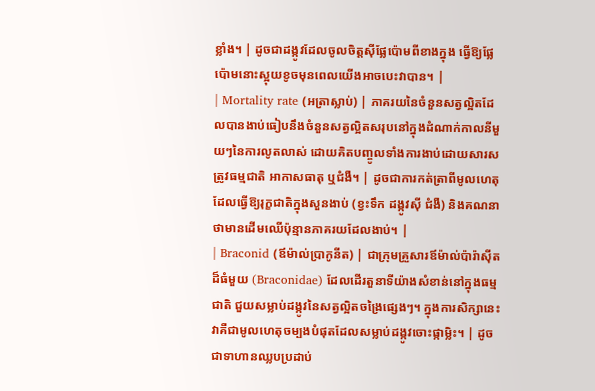ខ្លាំង។ | ដូចជាដង្កូវដែលចូលចិត្តស៊ីផ្លែប៉ោមពីខាងក្នុង ធ្វើឱ្យផ្លែប៉ោមនោះស្អុយខូចមុនពេលយើងអាចបេះវាបាន។ |
| Mortality rate (អត្រាស្លាប់) | ភាគរយនៃចំនួនសត្វល្អិតដែលបានងាប់ធៀបនឹងចំនួនសត្វល្អិតសរុបនៅក្នុងដំណាក់កាលនីមួយៗនៃការលូតលាស់ ដោយគិតបញ្ចូលទាំងការងាប់ដោយសារសត្រូវធម្មជាតិ អាកាសធាតុ ឬជំងឺ។ | ដូចជាការកត់ត្រាពីមូលហេតុដែលធ្វើឱ្យរុក្ខជាតិក្នុងសួនងាប់ (ខ្វះទឹក ដង្កូវស៊ី ជំងឺ) និងគណនាថាមានដើមឈើប៉ុន្មានភាគរយដែលងាប់។ |
| Braconid (ឪម៉ាល់ប្រាកូនីត) | ជាក្រុមគ្រួសារឪម៉ាល់ប៉ារ៉ាស៊ីតដ៏ធំមួយ (Braconidae) ដែលដើរតួនាទីយ៉ាងសំខាន់នៅក្នុងធម្មជាតិ ជួយសម្លាប់ដង្កូវនៃសត្វល្អិតចង្រៃផ្សេងៗ។ ក្នុងការសិក្សានេះ វាគឺជាមូលហេតុចម្បងបំផុតដែលសម្លាប់ដង្កូវចោះផ្កាម្លិះ។ | ដូចជាទាហានឈ្លបប្រដាប់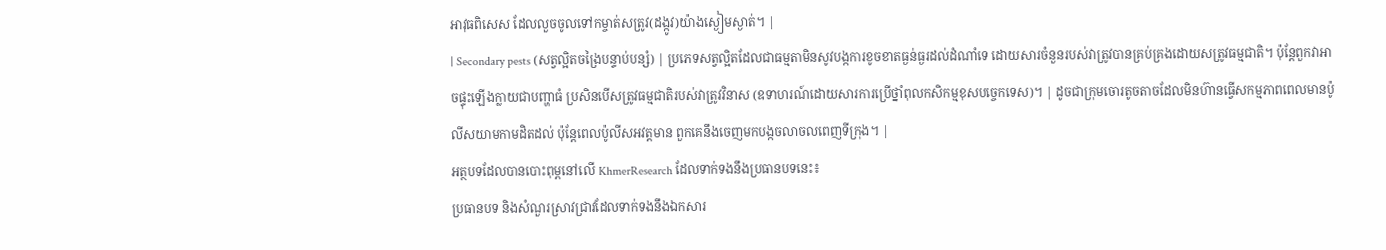អាវុធពិសេស ដែលលួចចូលទៅកម្ចាត់សត្រូវ(ដង្កូវ)យ៉ាងស្ងៀមស្ងាត់។ |
| Secondary pests (សត្វល្អិតចង្រៃបន្ទាប់បន្សំ) | ប្រភេទសត្វល្អិតដែលជាធម្មតាមិនសូវបង្កការខូចខាតធ្ងន់ធ្ងរដល់ដំណាំទេ ដោយសារចំនួនរបស់វាត្រូវបានគ្រប់គ្រងដោយសត្រូវធម្មជាតិ។ ប៉ុន្តែពួកវាអាចផ្ទុះឡើងក្លាយជាបញ្ហាធំ ប្រសិនបើសត្រូវធម្មជាតិរបស់វាត្រូវវិនាស (ឧទាហរណ៍ដោយសារការប្រើថ្នាំពុលកសិកម្មខុសបច្ចេកទេស)។ | ដូចជាក្រុមចោរតូចតាចដែលមិនហ៊ានធ្វើសកម្មភាពពេលមានប៉ូលីសយាមកាមដិតដល់ ប៉ុន្តែពេលប៉ូលីសអវត្តមាន ពួកគេនឹងចេញមកបង្កចលាចលពេញទីក្រុង។ |
អត្ថបទដែលបានបោះពុម្ពនៅលើ KhmerResearch ដែលទាក់ទងនឹងប្រធានបទនេះ៖
ប្រធានបទ និងសំណួរស្រាវជ្រាវដែលទាក់ទងនឹងឯកសារ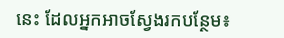នេះ ដែលអ្នកអាចស្វែងរកបន្ថែម៖